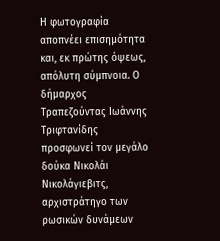Η φωτογραφία αποπνέει επισημότητα και, εκ πρώτης όψεως, απόλυτη σύμπνοια. Ο δήμαρχος Τραπεζούντας Ιωάννης Τριφτανίδης προσφωνεί τον μεγάλο δούκα Νικολάι Νικολάγιεβιτς, αρχιστράτηγο των ρωσικών δυνάμεων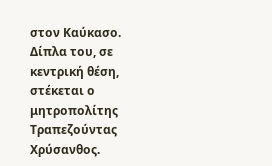στον Καύκασο. Δίπλα του, σε κεντρική θέση, στέκεται ο μητροπολίτης Τραπεζούντας Χρύσανθος.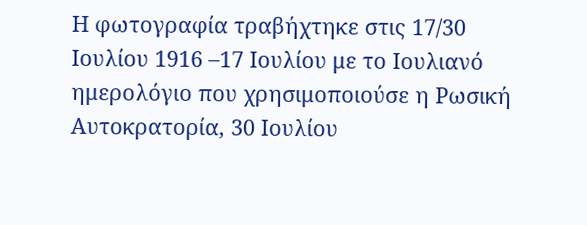Η φωτογραφία τραβήχτηκε στις 17/30 Ιουλίου 1916 –17 Ιουλίου με το Ιουλιανό ημερολόγιο που χρησιμοποιούσε η Ρωσική Αυτοκρατορία, 30 Ιουλίου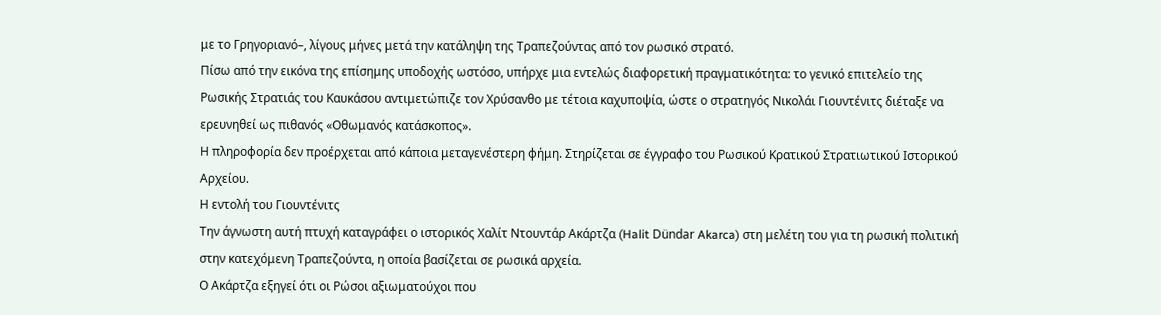με το Γρηγοριανό–, λίγους μήνες μετά την κατάληψη της Τραπεζούντας από τον ρωσικό στρατό.
Πίσω από την εικόνα της επίσημης υποδοχής ωστόσο, υπήρχε μια εντελώς διαφορετική πραγματικότητα: το γενικό επιτελείο της Ρωσικής Στρατιάς του Καυκάσου αντιμετώπιζε τον Χρύσανθο με τέτοια καχυποψία, ώστε ο στρατηγός Νικολάι Γιουντένιτς διέταξε να ερευνηθεί ως πιθανός «Οθωμανός κατάσκοπος».
Η πληροφορία δεν προέρχεται από κάποια μεταγενέστερη φήμη. Στηρίζεται σε έγγραφο του Ρωσικού Κρατικού Στρατιωτικού Ιστορικού Αρχείου.
Η εντολή του Γιουντένιτς
Την άγνωστη αυτή πτυχή καταγράφει ο ιστορικός Χαλίτ Ντουντάρ Ακάρτζα (Halit Dündar Akarca) στη μελέτη του για τη ρωσική πολιτική στην κατεχόμενη Τραπεζούντα, η οποία βασίζεται σε ρωσικά αρχεία.
Ο Ακάρτζα εξηγεί ότι οι Ρώσοι αξιωματούχοι που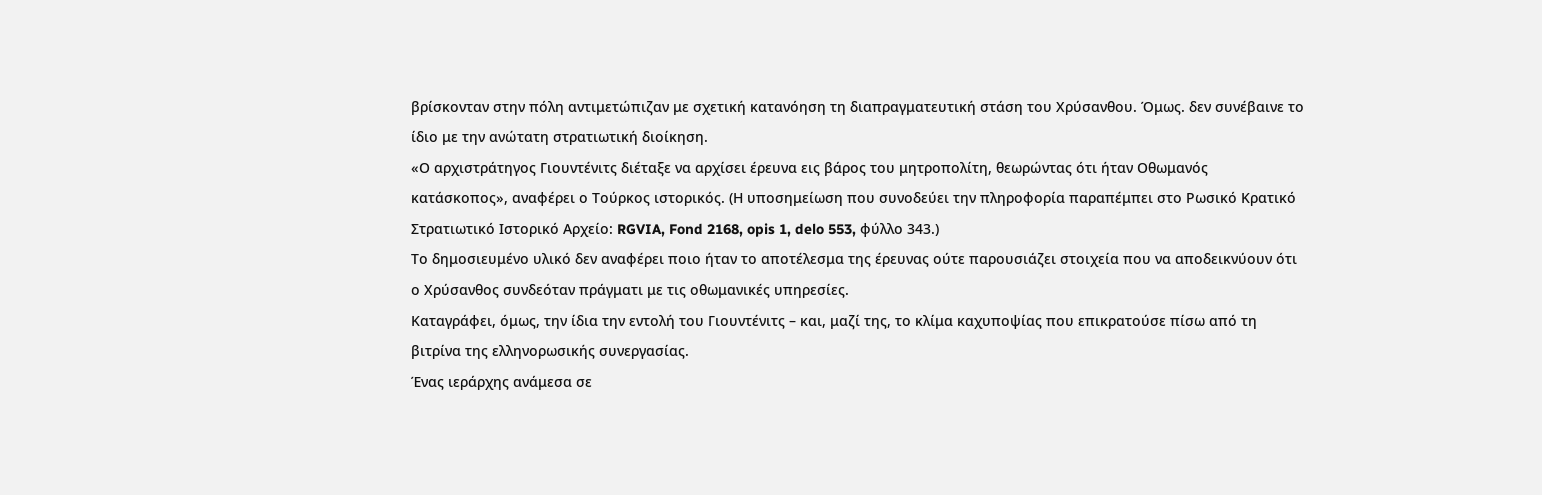βρίσκονταν στην πόλη αντιμετώπιζαν με σχετική κατανόηση τη διαπραγματευτική στάση του Χρύσανθου. Όμως. δεν συνέβαινε το ίδιο με την ανώτατη στρατιωτική διοίκηση.
«Ο αρχιστράτηγος Γιουντένιτς διέταξε να αρχίσει έρευνα εις βάρος του μητροπολίτη, θεωρώντας ότι ήταν Οθωμανός κατάσκοπος», αναφέρει ο Τούρκος ιστορικός. (Η υποσημείωση που συνοδεύει την πληροφορία παραπέμπει στο Ρωσικό Κρατικό Στρατιωτικό Ιστορικό Αρχείο: RGVIA, Fond 2168, opis 1, delo 553, φύλλο 343.)
Το δημοσιευμένο υλικό δεν αναφέρει ποιο ήταν το αποτέλεσμα της έρευνας ούτε παρουσιάζει στοιχεία που να αποδεικνύουν ότι ο Χρύσανθος συνδεόταν πράγματι με τις οθωμανικές υπηρεσίες.
Καταγράφει, όμως, την ίδια την εντολή του Γιουντένιτς – και, μαζί της, το κλίμα καχυποψίας που επικρατούσε πίσω από τη βιτρίνα της ελληνορωσικής συνεργασίας.
Ένας ιεράρχης ανάμεσα σε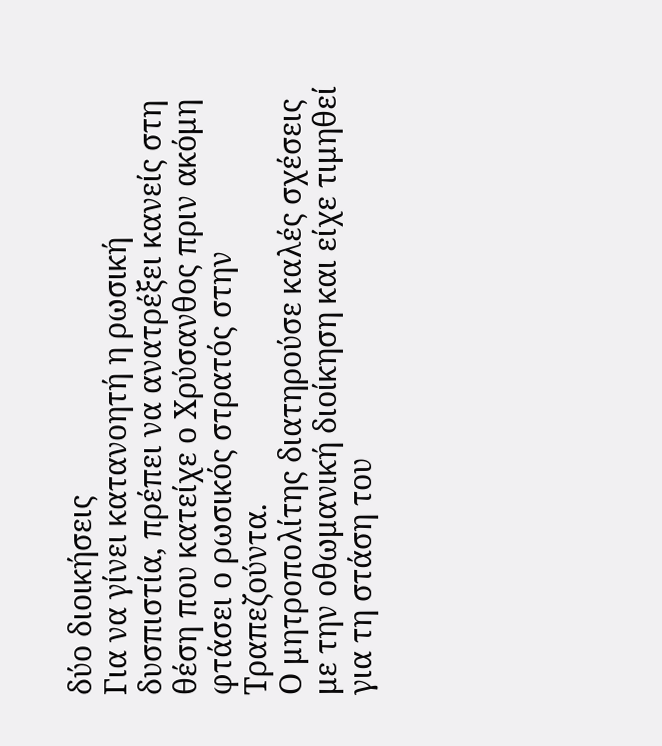δύο διοικήσεις
Για να γίνει κατανοητή η ρωσική δυσπιστία, πρέπει να ανατρέξει κανείς στη θέση που κατείχε ο Χρύσανθος πριν ακόμη φτάσει ο ρωσικός στρατός στην Τραπεζούντα.
Ο μητροπολίτης διατηρούσε καλές σχέσεις με την οθωμανική διοίκηση και είχε τιμηθεί για τη στάση του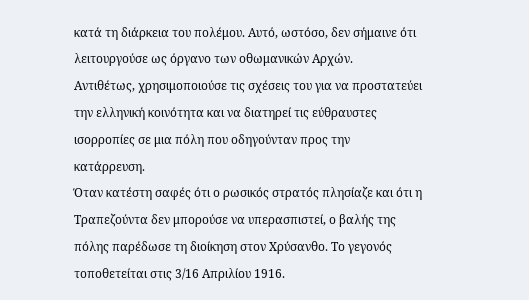κατά τη διάρκεια του πολέμου. Αυτό, ωστόσο, δεν σήμαινε ότι λειτουργούσε ως όργανο των οθωμανικών Αρχών.
Αντιθέτως, χρησιμοποιούσε τις σχέσεις του για να προστατεύει την ελληνική κοινότητα και να διατηρεί τις εύθραυστες ισορροπίες σε μια πόλη που οδηγούνταν προς την κατάρρευση.
Όταν κατέστη σαφές ότι ο ρωσικός στρατός πλησίαζε και ότι η Τραπεζούντα δεν μπορούσε να υπερασπιστεί, ο βαλής της πόλης παρέδωσε τη διοίκηση στον Χρύσανθο. Το γεγονός τοποθετείται στις 3/16 Απριλίου 1916.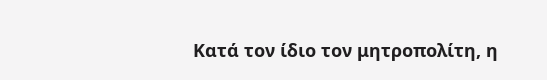Κατά τον ίδιο τον μητροπολίτη, η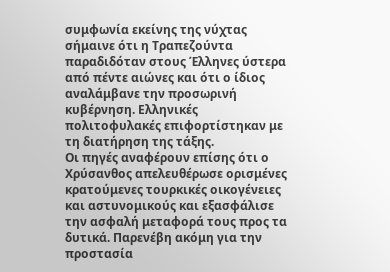συμφωνία εκείνης της νύχτας σήμαινε ότι η Τραπεζούντα παραδιδόταν στους Έλληνες ύστερα από πέντε αιώνες και ότι ο ίδιος αναλάμβανε την προσωρινή κυβέρνηση. Ελληνικές πολιτοφυλακές επιφορτίστηκαν με τη διατήρηση της τάξης.
Οι πηγές αναφέρουν επίσης ότι ο Χρύσανθος απελευθέρωσε ορισμένες κρατούμενες τουρκικές οικογένειες και αστυνομικούς και εξασφάλισε την ασφαλή μεταφορά τους προς τα δυτικά. Παρενέβη ακόμη για την προστασία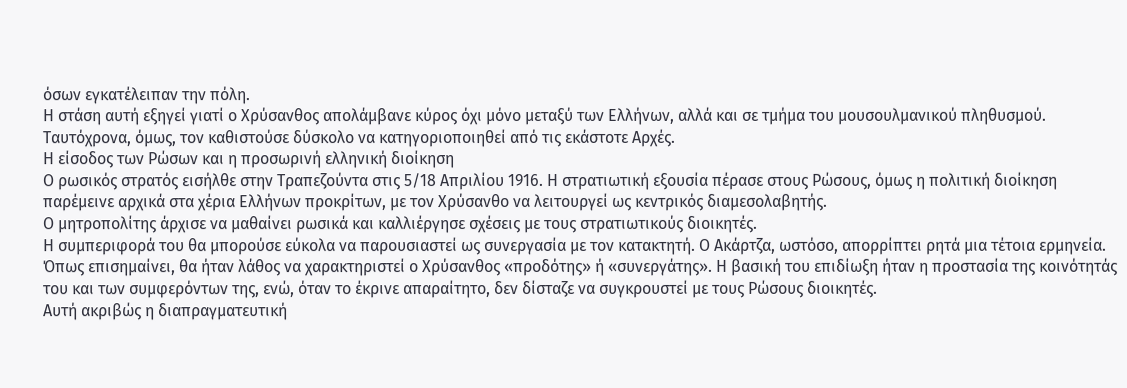όσων εγκατέλειπαν την πόλη.
Η στάση αυτή εξηγεί γιατί ο Χρύσανθος απολάμβανε κύρος όχι μόνο μεταξύ των Ελλήνων, αλλά και σε τμήμα του μουσουλμανικού πληθυσμού. Ταυτόχρονα, όμως, τον καθιστούσε δύσκολο να κατηγοριοποιηθεί από τις εκάστοτε Αρχές.
Η είσοδος των Ρώσων και η προσωρινή ελληνική διοίκηση
Ο ρωσικός στρατός εισήλθε στην Τραπεζούντα στις 5/18 Απριλίου 1916. Η στρατιωτική εξουσία πέρασε στους Ρώσους, όμως η πολιτική διοίκηση παρέμεινε αρχικά στα χέρια Ελλήνων προκρίτων, με τον Χρύσανθο να λειτουργεί ως κεντρικός διαμεσολαβητής.
Ο μητροπολίτης άρχισε να μαθαίνει ρωσικά και καλλιέργησε σχέσεις με τους στρατιωτικούς διοικητές.
Η συμπεριφορά του θα μπορούσε εύκολα να παρουσιαστεί ως συνεργασία με τον κατακτητή. Ο Ακάρτζα, ωστόσο, απορρίπτει ρητά μια τέτοια ερμηνεία.
Όπως επισημαίνει, θα ήταν λάθος να χαρακτηριστεί ο Χρύσανθος «προδότης» ή «συνεργάτης». Η βασική του επιδίωξη ήταν η προστασία της κοινότητάς του και των συμφερόντων της, ενώ, όταν το έκρινε απαραίτητο, δεν δίσταζε να συγκρουστεί με τους Ρώσους διοικητές.
Αυτή ακριβώς η διαπραγματευτική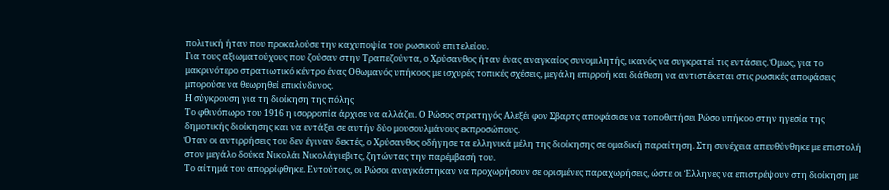πολιτική ήταν που προκαλούσε την καχυποψία του ρωσικού επιτελείου.
Για τους αξιωματούχους που ζούσαν στην Τραπεζούντα, ο Χρύσανθος ήταν ένας αναγκαίος συνομιλητής, ικανός να συγκρατεί τις εντάσεις. Όμως, για το μακρινότερο στρατιωτικό κέντρο ένας Οθωμανός υπήκοος με ισχυρές τοπικές σχέσεις, μεγάλη επιρροή και διάθεση να αντιστέκεται στις ρωσικές αποφάσεις μπορούσε να θεωρηθεί επικίνδυνος.
Η σύγκρουση για τη διοίκηση της πόλης
Το φθινόπωρο του 1916 η ισορροπία άρχισε να αλλάζει. Ο Ρώσος στρατηγός Αλεξέι φον Σβαρτς αποφάσισε να τοποθετήσει Ρώσο υπήκοο στην ηγεσία της δημοτικής διοίκησης και να εντάξει σε αυτήν δύο μουσουλμάνους εκπροσώπους.
Όταν οι αντιρρήσεις του δεν έγιναν δεκτές, ο Χρύσανθος οδήγησε τα ελληνικά μέλη της διοίκησης σε ομαδική παραίτηση. Στη συνέχεια απευθύνθηκε με επιστολή στον μεγάλο δούκα Νικολάι Νικολάγιεβιτς, ζητώντας την παρέμβασή του.
Το αίτημά του απορρίφθηκε. Εντούτοις, οι Ρώσοι αναγκάστηκαν να προχωρήσουν σε ορισμένες παραχωρήσεις, ώστε οι Έλληνες να επιστρέψουν στη διοίκηση με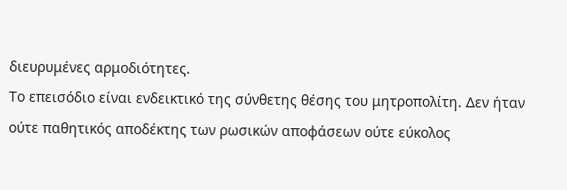διευρυμένες αρμοδιότητες.
Το επεισόδιο είναι ενδεικτικό της σύνθετης θέσης του μητροπολίτη. Δεν ήταν ούτε παθητικός αποδέκτης των ρωσικών αποφάσεων ούτε εύκολος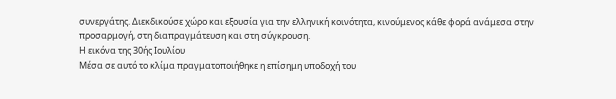συνεργάτης. Διεκδικούσε χώρο και εξουσία για την ελληνική κοινότητα, κινούμενος κάθε φορά ανάμεσα στην προσαρμογή, στη διαπραγμάτευση και στη σύγκρουση.
Η εικόνα της 30ής Ιουλίου
Μέσα σε αυτό το κλίμα πραγματοποιήθηκε η επίσημη υποδοχή του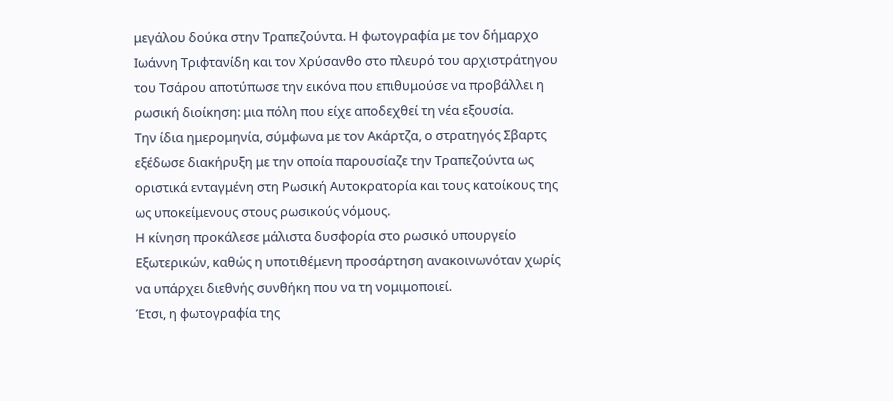μεγάλου δούκα στην Τραπεζούντα. Η φωτογραφία με τον δήμαρχο Ιωάννη Τριφτανίδη και τον Χρύσανθο στο πλευρό του αρχιστράτηγου του Τσάρου αποτύπωσε την εικόνα που επιθυμούσε να προβάλλει η ρωσική διοίκηση: μια πόλη που είχε αποδεχθεί τη νέα εξουσία.
Την ίδια ημερομηνία, σύμφωνα με τον Ακάρτζα, ο στρατηγός Σβαρτς εξέδωσε διακήρυξη με την οποία παρουσίαζε την Τραπεζούντα ως οριστικά ενταγμένη στη Ρωσική Αυτοκρατορία και τους κατοίκους της ως υποκείμενους στους ρωσικούς νόμους.
Η κίνηση προκάλεσε μάλιστα δυσφορία στο ρωσικό υπουργείο Εξωτερικών, καθώς η υποτιθέμενη προσάρτηση ανακοινωνόταν χωρίς να υπάρχει διεθνής συνθήκη που να τη νομιμοποιεί.
Έτσι, η φωτογραφία της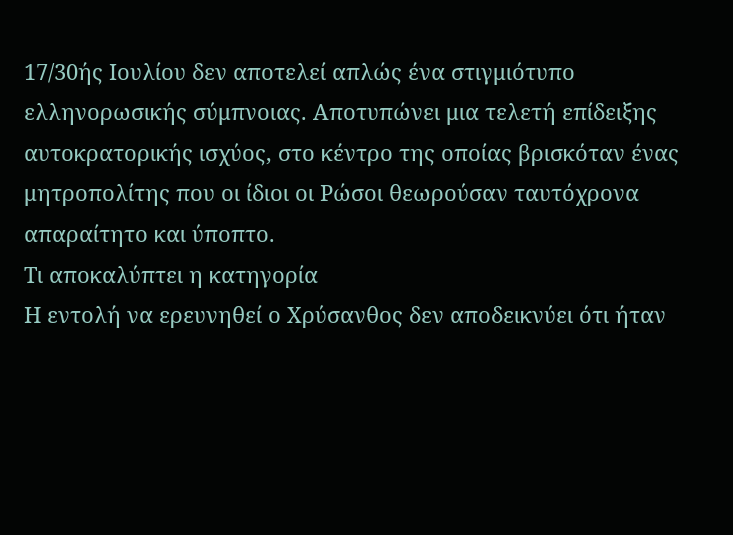17/30ής Ιουλίου δεν αποτελεί απλώς ένα στιγμιότυπο ελληνορωσικής σύμπνοιας. Αποτυπώνει μια τελετή επίδειξης αυτοκρατορικής ισχύος, στο κέντρο της οποίας βρισκόταν ένας μητροπολίτης που οι ίδιοι οι Ρώσοι θεωρούσαν ταυτόχρονα απαραίτητο και ύποπτο.
Τι αποκαλύπτει η κατηγορία
Η εντολή να ερευνηθεί ο Χρύσανθος δεν αποδεικνύει ότι ήταν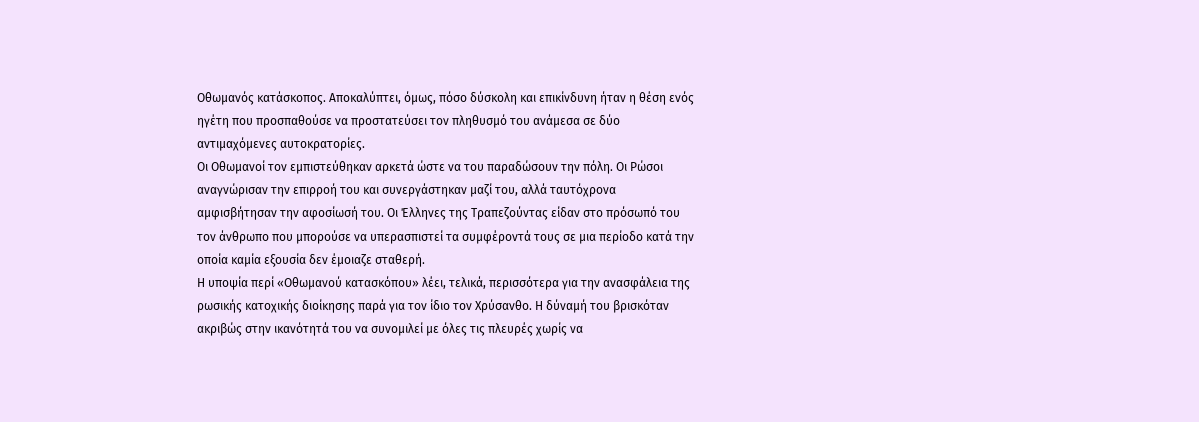Οθωμανός κατάσκοπος. Αποκαλύπτει, όμως, πόσο δύσκολη και επικίνδυνη ήταν η θέση ενός ηγέτη που προσπαθούσε να προστατεύσει τον πληθυσμό του ανάμεσα σε δύο αντιμαχόμενες αυτοκρατορίες.
Οι Οθωμανοί τον εμπιστεύθηκαν αρκετά ώστε να του παραδώσουν την πόλη. Οι Ρώσοι αναγνώρισαν την επιρροή του και συνεργάστηκαν μαζί του, αλλά ταυτόχρονα αμφισβήτησαν την αφοσίωσή του. Οι Έλληνες της Τραπεζούντας είδαν στο πρόσωπό του τον άνθρωπο που μπορούσε να υπερασπιστεί τα συμφέροντά τους σε μια περίοδο κατά την οποία καμία εξουσία δεν έμοιαζε σταθερή.
Η υποψία περί «Οθωμανού κατασκόπου» λέει, τελικά, περισσότερα για την ανασφάλεια της ρωσικής κατοχικής διοίκησης παρά για τον ίδιο τον Χρύσανθο. Η δύναμή του βρισκόταν ακριβώς στην ικανότητά του να συνομιλεί με όλες τις πλευρές χωρίς να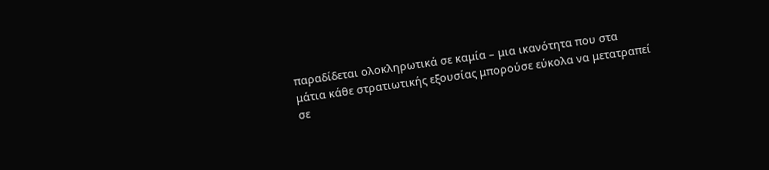παραδίδεται ολοκληρωτικά σε καμία – μια ικανότητα που στα μάτια κάθε στρατιωτικής εξουσίας μπορούσε εύκολα να μετατραπεί σε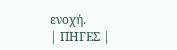ενοχή.
| ΠΗΓΕΣ |